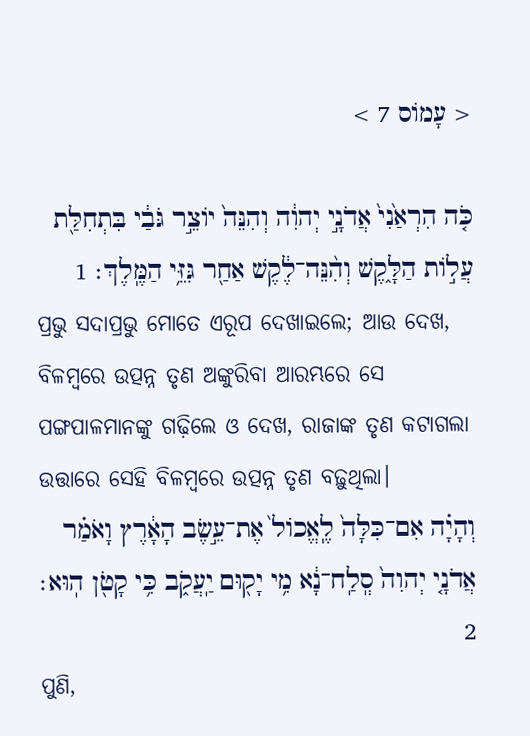< עָמוֹס 7 >

כֹּ֤ה הִרְאַ֙נִי֙ אֲדֹנָ֣י יְהוִ֔ה וְהִנֵּה֙ יֹוצֵ֣ר גֹּבַ֔י בִּתְחִלַּ֖ת עֲלֹ֣ות הַלָּ֑קֶשׁ וְהִ֨נֵּה־לֶ֔קֶשׁ אַחַ֖ר גִּזֵּ֥י הַמֶּֽלֶךְ׃ 1
ପ୍ରଭୁ ସଦାପ୍ରଭୁ ମୋତେ ଏରୂପ ଦେଖାଇଲେ; ଆଉ ଦେଖ, ବିଳମ୍ବରେ ଉତ୍ପନ୍ନ ତୃଣ ଅଙ୍କୁରିବା ଆରମ୍ଭରେ ସେ ପଙ୍ଗପାଳମାନଙ୍କୁ ଗଢ଼ିଲେ ଓ ଦେଖ, ରାଜାଙ୍କ ତୃଣ କଟାଗଲା ଉତ୍ତାରେ ସେହି ବିଳମ୍ବରେ ଉତ୍ପନ୍ନ ତୃଣ ବଢ଼ୁଥିଲା।
וְהָיָ֗ה אִם־כִּלָּה֙ לֶֽאֱכֹול֙ אֶת־עֵ֣שֶׂב הָאָ֔רֶץ וָאֹמַ֗ר אֲדֹנָ֤י יְהוִה֙ סְֽלַֽח־נָ֔א מִ֥י יָק֖וּם יַֽעֲקֹ֑ב כִּ֥י קָטֹ֖ן הֽוּא׃ 2
ପୁଣି,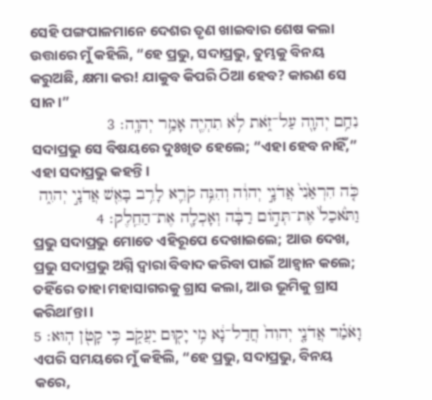ସେହି ପଙ୍ଗପାଳମାନେ ଦେଶର ତୃଣ ଖାଇବାର ଶେଷ କଲା ଉତ୍ତାରେ ମୁଁ କହିଲି, “ହେ ପ୍ରଭୁ, ସଦାପ୍ରଭୁ, ତୁମ୍ଭକୁ ବିନୟ କରୁଅଛି, କ୍ଷମା କର! ଯାକୁବ କିପରି ଠିଆ ହେବ? କାରଣ ସେ ସାନ।”
נִחַ֥ם יְהוָ֖ה עַל־זֹ֑את לֹ֥א תִהְיֶ֖ה אָמַ֥ר יְהוָֽה׃ 3
ସଦାପ୍ରଭୁ ସେ ବିଷୟରେ ଦୁଃଖିତ ହେଲେ; “ଏହା ହେବ ନାହିଁ,” ଏହା ସଦାପ୍ରଭୁ କହନ୍ତି।
כֹּ֤ה הִרְאַ֙נִי֙ אֲדֹנָ֣י יְהוִ֔ה וְהִנֵּ֥ה קֹרֵ֛א לָרִ֥ב בָּאֵ֖שׁ אֲדֹנָ֣י יְהוִ֑ה וַתֹּ֙אכַל֙ אֶת־תְּהֹ֣ום רַבָּ֔ה וְאָכְלָ֖ה אֶת־הַחֵֽלֶק׃ 4
ପ୍ରଭୁ ସଦାପ୍ରଭୁ ମୋତେ ଏହିରୂପେ ଦେଖାଇଲେ; ଆଉ ଦେଖ, ପ୍ରଭୁ ସଦାପ୍ରଭୁ ଅଗ୍ନି ଦ୍ୱାରା ବିବାଦ କରିବା ପାଇଁ ଆହ୍ୱାନ କଲେ; ତହିଁରେ ତାହା ମହାସାଗରକୁ ଗ୍ରାସ କଲା, ଆଉ ଭୂମିକୁ ଗ୍ରାସ କରିଥାʼନ୍ତା।
וָאֹמַ֗ר אֲדֹנָ֤י יְהוִה֙ חֲדַל־נָ֔א מִ֥י יָק֖וּם יַעֲקֹ֑ב כִּ֥י קָטֹ֖ן הֽוּא׃ 5
ଏପରି ସମୟରେ ମୁଁ କହିଲି, “ହେ ପ୍ରଭୁ, ସଦାପ୍ରଭୁ, ବିନୟ କରେ,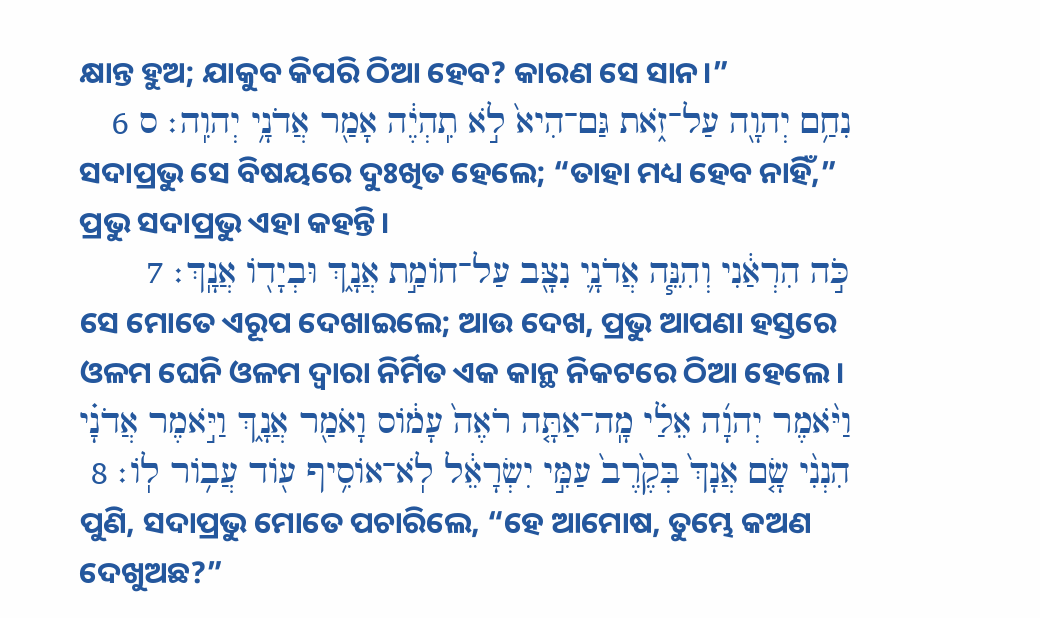କ୍ଷାନ୍ତ ହୁଅ; ଯାକୁବ କିପରି ଠିଆ ହେବ? କାରଣ ସେ ସାନ।”
נִחַ֥ם יְהוָ֖ה עַל־זֹ֑את גַּם־הִיא֙ לֹ֣א תִֽהְיֶ֔ה אָמַ֖ר אֲדֹנָ֥י יְהוִֽה׃ ס 6
ସଦାପ୍ରଭୁ ସେ ବିଷୟରେ ଦୁଃଖିତ ହେଲେ; “ତାହା ମଧ୍ୟ ହେବ ନାହିଁ,” ପ୍ରଭୁ ସଦାପ୍ରଭୁ ଏହା କହନ୍ତି।
כֹּ֣ה הִרְאַ֔נִי וְהִנֵּ֧ה אֲדֹנָ֛י נִצָּ֖ב עַל־חֹומַ֣ת אֲנָ֑ךְ וּבְיָדֹ֖ו אֲנָֽךְ׃ 7
ସେ ମୋତେ ଏରୂପ ଦେଖାଇଲେ; ଆଉ ଦେଖ, ପ୍ରଭୁ ଆପଣା ହସ୍ତରେ ଓଳମ ଘେନି ଓଳମ ଦ୍ୱାରା ନିର୍ମିତ ଏକ କାନ୍ଥ ନିକଟରେ ଠିଆ ହେଲେ।
וַיֹּ֨אמֶר יְהוָ֜ה אֵלַ֗י מָֽה־אַתָּ֤ה רֹאֶה֙ עָמֹ֔וס וָאֹמַ֖ר אֲנָ֑ךְ וַיֹּ֣אמֶר אֲדֹנָ֗י הִנְנִ֨י שָׂ֤ם אֲנָךְ֙ בְּקֶ֙רֶב֙ עַמִּ֣י יִשְׂרָאֵ֔ל לֹֽא־אֹוסִ֥יף עֹ֖וד עֲבֹ֥ור לֹֽו׃ 8
ପୁଣି, ସଦାପ୍ରଭୁ ମୋତେ ପଚାରିଲେ, “ହେ ଆମୋଷ, ତୁମ୍ଭେ କଅଣ ଦେଖୁଅଛ?”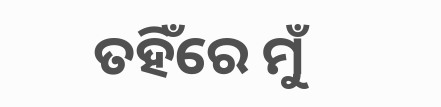ତହିଁରେ ମୁଁ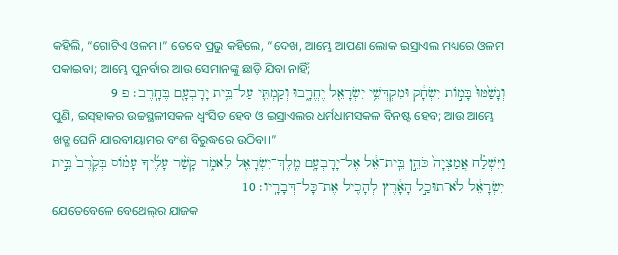କହିଲି, “ଗୋଟିଏ ଓଳମ।” ତେବେ ପ୍ରଭୁ କହିଲେ, “ଦେଖ, ଆମ୍ଭେ ଆପଣା ଲୋକ ଇସ୍ରାଏଲ ମଧ୍ୟରେ ଓଳମ ପକାଇବା; ଆମ୍ଭେ ପୁନର୍ବାର ଆଉ ସେମାନଙ୍କୁ ଛାଡ଼ି ଯିବା ନାହିଁ;
וְנָשַׁ֙מּוּ֙ בָּמֹ֣ות יִשְׂחָ֔ק וּמִקְדְּשֵׁ֥י יִשְׂרָאֵ֖ל יֶחֱרָ֑בוּ וְקַמְתִּ֛י עַל־בֵּ֥ית יָרָבְעָ֖ם בֶּחָֽרֶב׃ פ 9
ପୁଣି, ଇସ୍‌ହାକର ଉଚ୍ଚସ୍ଥଳୀସକଳ ଧ୍ୱଂସିତ ହେବ ଓ ଇସ୍ରାଏଲର ଧର୍ମଧାମସକଳ ବିନଷ୍ଟ ହେବ; ଆଉ ଆମ୍ଭେ ଖଡ୍ଗ ଘେନି ଯାରବୀୟାମର ବଂଶ ବିରୁଦ୍ଧରେ ଉଠିବା।”
וַיִּשְׁלַ֗ח אֲמַצְיָה֙ כֹּהֵ֣ן בֵּֽית־אֵ֔ל אֶל־יָרָבְעָ֥ם מֶֽלֶךְ־יִשְׂרָאֵ֖ל לֵאמֹ֑ר קָשַׁ֨ר עָלֶ֜יךָ עָמֹ֗וס בְּקֶ֙רֶב֙ בֵּ֣ית יִשְׂרָאֵ֔ל לֹא־תוּכַ֣ל הָאָ֔רֶץ לְהָכִ֖יל אֶת־כָּל־דְּבָרָֽיו׃ 10
ଯେତେବେଳେ ବେଥେଲ୍‍ର ଯାଜକ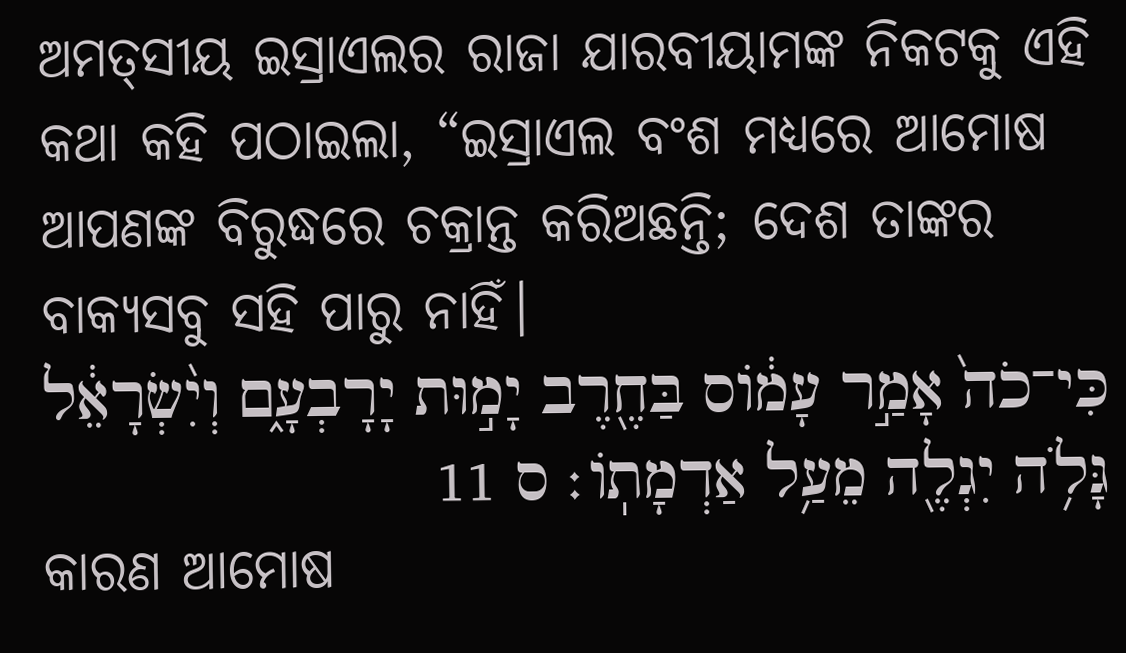ଅମତ୍‍ସୀୟ ଇସ୍ରାଏଲର ରାଜା ଯାରବୀୟାମଙ୍କ ନିକଟକୁ ଏହି କଥା କହି ପଠାଇଲା, “ଇସ୍ରାଏଲ ବଂଶ ମଧ୍ୟରେ ଆମୋଷ ଆପଣଙ୍କ ବିରୁଦ୍ଧରେ ଚକ୍ରାନ୍ତ କରିଅଛନ୍ତି; ଦେଶ ତାଙ୍କର ବାକ୍ୟସବୁ ସହି ପାରୁ ନାହିଁ।
כִּי־כֹה֙ אָמַ֣ר עָמֹ֔וס בַּחֶ֖רֶב יָמ֣וּת יָרָבְעָ֑ם וְיִ֨שְׂרָאֵ֔ל גָּלֹ֥ה יִגְלֶ֖ה מֵעַ֥ל אַדְמָתֹֽו׃ ס 11
କାରଣ ଆମୋଷ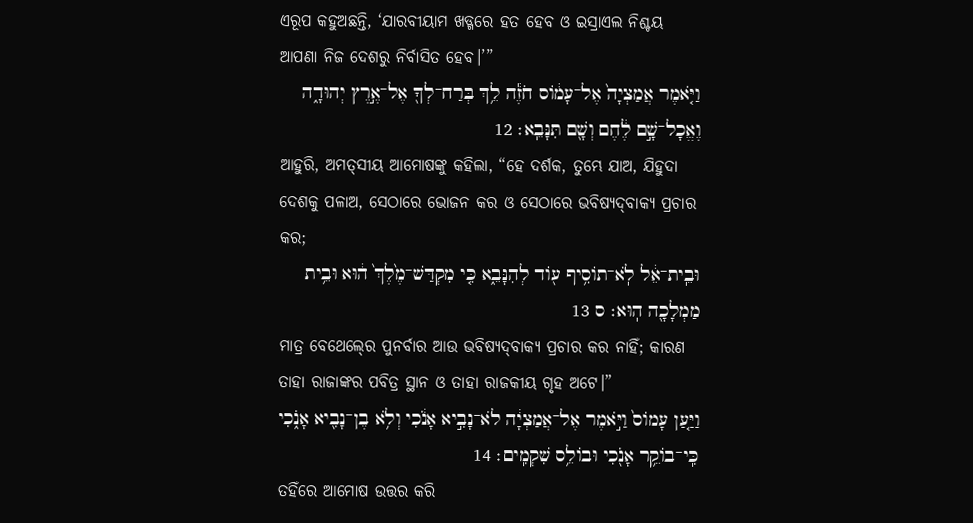ଏରୂପ କହୁଅଛନ୍ତି, ‘ଯାରବୀୟାମ ଖଡ୍ଗରେ ହତ ହେବ ଓ ଇସ୍ରାଏଲ ନିଶ୍ଚୟ ଆପଣା ନିଜ ଦେଶରୁ ନିର୍ବାସିତ ହେବ।’”
וַיֹּ֤אמֶר אֲמַצְיָה֙ אֶל־עָמֹ֔וס חֹזֶ֕ה לֵ֥ךְ בְּרַח־לְךָ֖ אֶל־אֶ֣רֶץ יְהוּדָ֑ה וֶאֱכָל־שָׁ֣ם לֶ֔חֶם וְשָׁ֖ם תִּנָּבֵֽא׃ 12
ଆହୁରି, ଅମତ୍‍ସୀୟ ଆମୋଷଙ୍କୁ କହିଲା, “ହେ ଦର୍ଶକ, ତୁମ୍ଭେ ଯାଅ, ଯିହୁଦା ଦେଶକୁ ପଳାଅ, ସେଠାରେ ଭୋଜନ କର ଓ ସେଠାରେ ଭବିଷ୍ୟଦ୍‍ବାକ୍ୟ ପ୍ରଚାର କର;
וּבֵֽית־אֵ֔ל לֹֽא־תֹוסִ֥יף עֹ֖וד לְהִנָּבֵ֑א כִּ֤י מִקְדַּשׁ־מֶ֙לֶךְ֙ ה֔וּא וּבֵ֥ית מַמְלָכָ֖ה הֽוּא׃ ס 13
ମାତ୍ର ବେଥେଲ୍‍ରେ ପୁନର୍ବାର ଆଉ ଭବିଷ୍ୟଦ୍‍ବାକ୍ୟ ପ୍ରଚାର କର ନାହିଁ; କାରଣ ତାହା ରାଜାଙ୍କର ପବିତ୍ର ସ୍ଥାନ ଓ ତାହା ରାଜକୀୟ ଗୃହ ଅଟେ।”
וַיַּ֤עַן עָמֹוס֙ וַיֹּ֣אמֶר אֶל־אֲמַצְיָ֔ה לֹא־נָבִ֣יא אָנֹ֔כִי וְלֹ֥א בֶן־נָבִ֖יא אָנֹ֑כִי כִּֽי־בֹוקֵ֥ר אָנֹ֖כִי וּבֹולֵ֥ס שִׁקְמִֽים׃ 14
ତହିଁରେ ଆମୋଷ ଉତ୍ତର କରି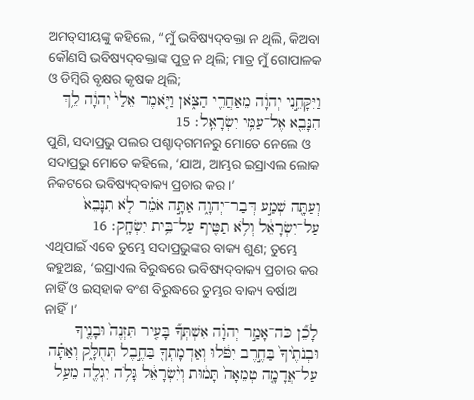ଅମତ୍‍ସୀୟଙ୍କୁ କହିଲେ, “ମୁଁ ଭବିଷ୍ୟଦ୍‍ବକ୍ତା ନ ଥିଲି, କିଅବା କୌଣସି ଭବିଷ୍ୟଦ୍‍ବକ୍ତାଙ୍କ ପୁତ୍ର ନ ଥିଲି; ମାତ୍ର ମୁଁ ଗୋପାଳକ ଓ ଡିମ୍ବିରି ବୃକ୍ଷର କୃଷକ ଥିଲି;
וַיִּקָּחֵ֣נִי יְהוָ֔ה מֵאַחֲרֵ֖י הַצֹּ֑אן וַיֹּ֤אמֶר אֵלַי֙ יְהוָ֔ה לֵ֥ךְ הִנָּבֵ֖א אֶל־עַמִּ֥י יִשְׂרָאֵֽל׃ 15
ପୁଣି, ସଦାପ୍ରଭୁ ପଲର ପଶ୍ଚାଦ୍‍ଗମନରୁ ମୋତେ ନେଲେ ଓ ସଦାପ୍ରଭୁ ମୋତେ କହିଲେ, ‘ଯାଅ, ଆମ୍ଭର ଇସ୍ରାଏଲ ଲୋକ ନିକଟରେ ଭବିଷ୍ୟଦ୍‍ବାକ୍ୟ ପ୍ରଚାର କର।’
וְעַתָּ֖ה שְׁמַ֣ע דְּבַר־יְהוָ֑ה אַתָּ֣ה אֹמֵ֗ר לֹ֤א תִנָּבֵא֙ עַל־יִשְׂרָאֵ֔ל וְלֹ֥א תַטִּ֖יף עַל־בֵּ֥ית יִשְׂחָֽק׃ 16
ଏଥିପାଇଁ ଏବେ ତୁମ୍ଭେ ସଦାପ୍ରଭୁଙ୍କର ବାକ୍ୟ ଶୁଣ; ତୁମ୍ଭେ କହୁଅଛ, ‘ଇସ୍ରାଏଲ ବିରୁଦ୍ଧରେ ଭବିଷ୍ୟଦ୍‍ବାକ୍ୟ ପ୍ରଚାର କର ନାହିଁ ଓ ଇସ୍‌ହାକ ବଂଶ ବିରୁଦ୍ଧରେ ତୁମ୍ଭର ବାକ୍ୟ ବର୍ଷାଅ ନାହିଁ।’
לָכֵ֞ן כֹּה־אָמַ֣ר יְהוָ֗ה אִשְׁתְּךָ֞ בָּעִ֤יר תִּזְנֶה֙ וּבָנֶ֤יךָ וּבְנֹתֶ֙יךָ֙ בַּחֶ֣רֶב יִפֹּ֔לוּ וְאַדְמָתְךָ֖ בַּחֶ֣בֶל תְּחֻלָּ֑ק וְאַתָּ֗ה עַל־אֲדָמָ֤ה טְמֵאָה֙ תָּמ֔וּת וְיִ֨שְׂרָאֵ֔ל גָּלֹ֥ה יִגְלֶ֖ה מֵעַ֥ל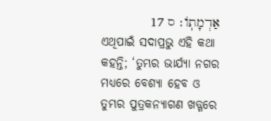אַדְמָתֹֽו׃ ס 17
ଏଥିପାଇଁ ସଦାପ୍ରଭୁ ଏହି କଥା କହନ୍ତି; ‘ତୁମ୍ଭର ଭାର୍ଯ୍ୟା ନଗର ମଧ୍ୟରେ ବେଶ୍ୟା ହେବ ଓ ତୁମ୍ଭର ପୁତ୍ରକନ୍ୟାଗଣ ଖଡ୍ଗରେ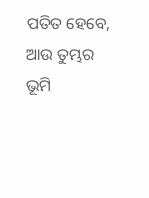ପତିତ ହେବେ, ଆଉ ତୁମ୍ଭର ଭୂମି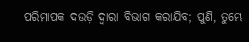ପରିମାପକ ଦଉଡ଼ି ଦ୍ୱାରା ବିଭାଗ କରାଯିବ; ପୁଣି, ତୁମ୍ଭେ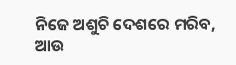ନିଜେ ଅଶୁଚି ଦେଶରେ ମରିବ, ଆଉ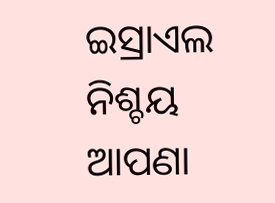ଇସ୍ରାଏଲ ନିଶ୍ଚୟ ଆପଣା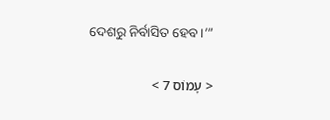ଦେଶରୁ ନିର୍ବାସିତ ହେବ।’”

< עָמוֹס 7 >